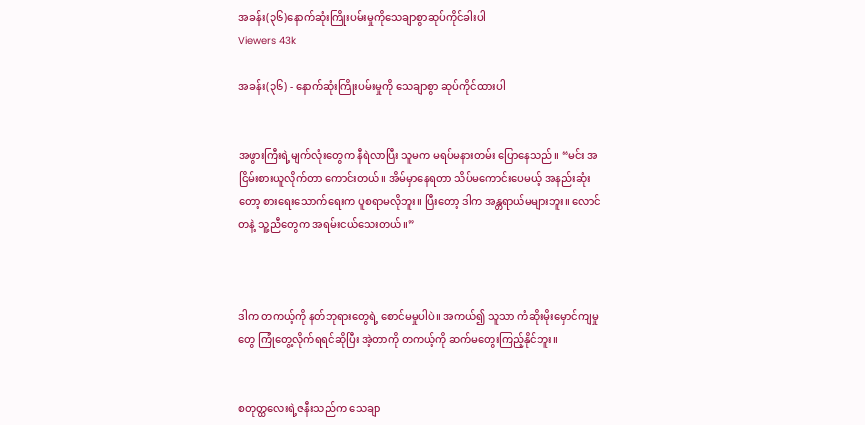အခန်း(၃၆)နောက်ဆုံးကြိုးပမ်းမှုကိုသေချာစွာဆုပ်ကိုင်ခါးပါ
Viewers 43k

အခန်း(၃၆) - နောက်ဆုံးကြိုးပမ်းမှုကို သေချာစွာ ဆုပ်ကိုင်ထားပါ


အဖွားကြီးရဲ့မျက်လုံးတွေက နီရဲလာပြီး သူမက မရပ်မနားတမ်း ပြောနေသည်။ “မင်း အငြိမ်းစားယူလိုက်တာ ကောင်းတယ်။ အိမ်မှာနေရတာ သိပ်မကောင်းပေမယ့် အနည်းဆုံးတော့ စားရေးသောက်ရေးက ပူစရာမလိုဘူး။ ပြီးတော့ ဒါက အန္တရာယ်မများဘူး။ လောင်တနဲ့ သူ့ညီတွေက အရမ်းငယ်သေးတယ်။”



ဒါက တကယ့်ကို နတ်ဘုရားတွေရဲ့ စောင်မမှုပါပဲ။ အကယ်၍ သူသာ ကံဆိုးမိုးမှောင်ကျမှုတွေ ကြုံတွေ့လိုက်ရရင်ဆိုပြီး အဲ့တာကို တကယ့်ကို ဆက်မတွေးကြည့်နိုင်ဘူး။


စတုတ္ထလေးရဲ့ဇနီးသည်က သေချာ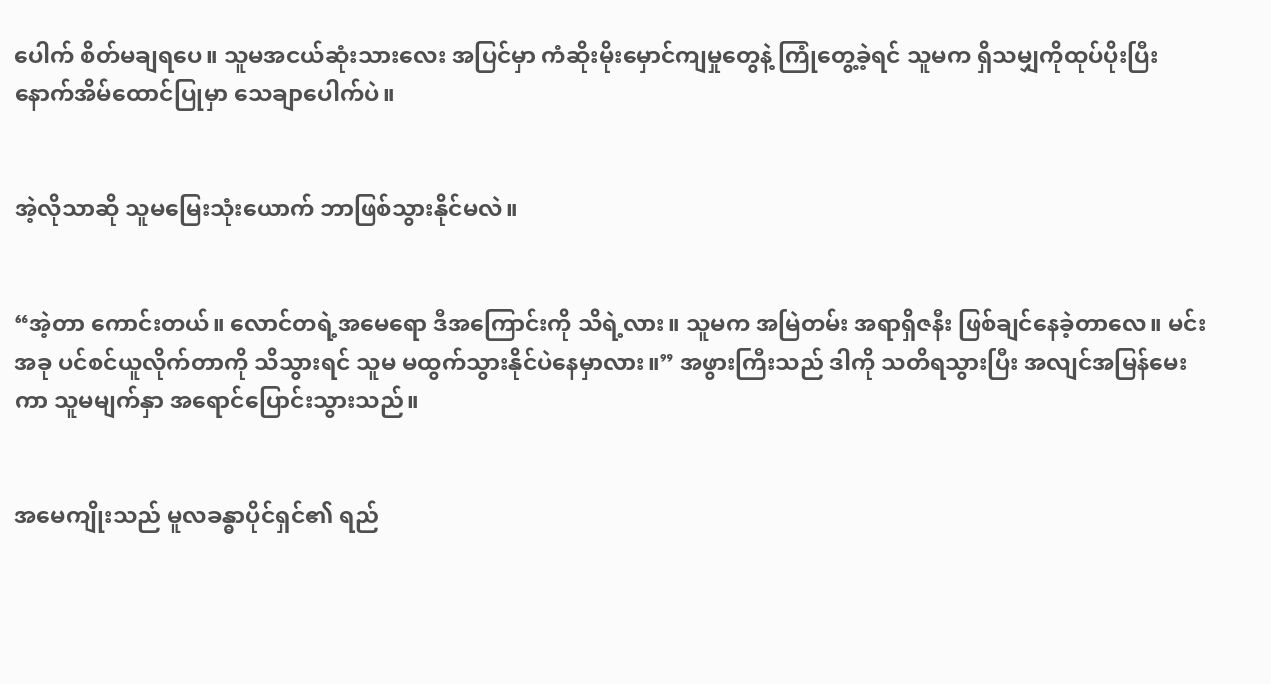ပေါက် စိတ်မချရပေ။ သူမအငယ်ဆုံးသားလေး အပြင်မှာ ကံဆိုးမိုးမှောင်ကျမှုတွေနဲ့ ကြုံတွေ့ခဲ့ရင် သူမက ရှိသမျှကိုထုပ်ပိုးပြီး နောက်အိမ်ထောင်ပြုမှာ သေချာပေါက်ပဲ။


အဲ့လိုသာဆို သူမမြေးသုံးယောက် ဘာဖြစ်သွားနိုင်မလဲ။


“အဲ့တာ ကောင်းတယ်။ လောင်တရဲ့အမေရော ဒီအကြောင်းကို သိရဲ့လား။ သူမက အမြဲတမ်း အရာရှိဇနီး ဖြစ်ချင်နေခဲ့တာလေ။ မင်း အခု ပင်စင်ယူလိုက်တာကို သိသွားရင် သူမ မထွက်သွားနိုင်ပဲနေမှာလား။” အဖွားကြီးသည် ဒါကို သတိရသွားပြီး အလျင်အမြန်မေးကာ သူမမျက်နှာ အရောင်ပြောင်းသွားသည်။


အမေကျိုးသည် မူလခန္ဓာပိုင်ရှင်၏ ရည်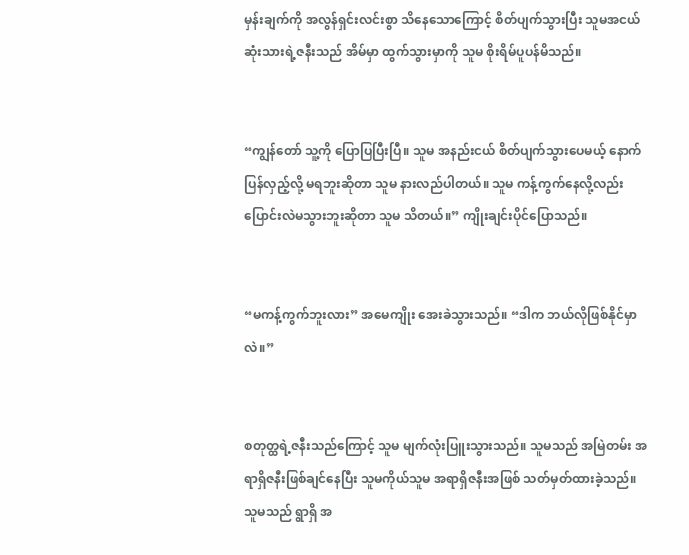မှန်းချက်ကို အလွန်ရှင်းလင်းစွာ သိနေသောကြောင့် စိတ်ပျက်သွားပြီး သူမအငယ်ဆုံးသားရဲ့ဇနီးသည် အိမ်မှာ ထွက်သွားမှာကို သူမ စိုးရိမ်ပူပန်မိသည်။


“ကျွန်တော် သူ့ကို ပြောပြပြီးပြီ။ သူမ အနည်းငယ် စိတ်ပျက်သွားပေမယ့် နောက်ပြန်လှည့်လို့ မရဘူးဆိုတာ သူမ နားလည်ပါတယ်။ သူမ ကန့်ကွက်နေလို့လည်း ပြောင်းလဲမသွားဘူးဆိုတာ သူမ သိတယ်။” ကျိုးချင်းပိုင်ပြောသည်။


“မကန့်ကွက်ဘူးလား” အမေကျိုး အေးခဲသွားသည်။ “ဒါက ဘယ်လိုဖြစ်နိုင်မှာလဲ။”


စတုတ္ထရဲ့ဇနီးသည်ကြောင့် သူမ မျက်လုံးပြူးသွားသည်။ သူမသည် အမြဲတမ်း အရာရှိဇနီးဖြစ်ချင်နေပြီး သူမကိုယ်သူမ အရာရှိဇနီးအဖြစ် သတ်မှတ်ထားခဲ့သည်။ သူမသည် ရွာရှိ အ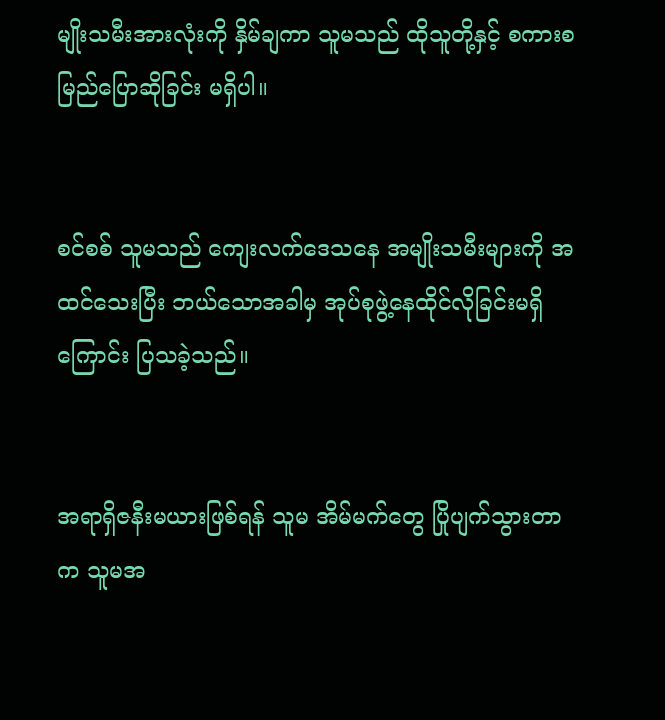မျိုးသမီးအားလုံးကို နှိမ်ချကာ သူမသည် ထိုသူတို့နှင့် စကားစမြည်ပြောဆိုခြင်း မရှိပါ။


စင်စစ် သူမသည် ‌ကျေးလက်ဒေသနေ အမျိုးသမီးများကို အထင်သေးပြီး ဘယ်သောအခါမှ အုပ်စုဖွဲ့နေထိုင်လိုခြင်းမရှိကြောင်း ပြသခဲ့သည်။


အရာရှိဇနီးမယားဖြစ်ရန် သူမ အိမ်မက်တွေ ပြိုပျက်သွားတာက သူမအ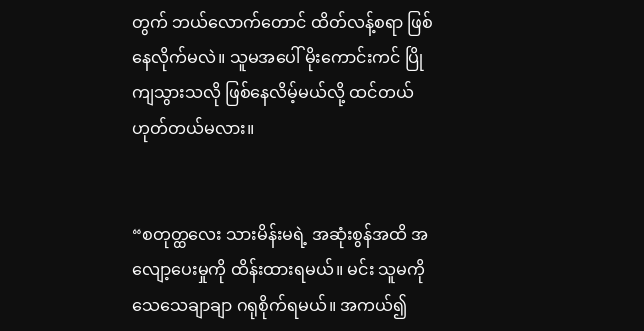တွက် ဘယ်လောက်တောင် ထိတ်လန့်စရာ ဖြစ်နေလိုက်မလဲ။ သူမအပေါ် မိုးကောင်းကင် ပြိုကျသွားသလို ဖြစ်နေလိမ့်မယ်လို့ ထင်တယ် ဟုတ်တယ်မလား။


“စတုတ္ထလေး သားမိန်းမရဲ့ အဆုံးစွန်အထိ အလျော့ပေးမှုကို ထိန်းထားရမယ်။ မင်း သူမကို သေသေချာချာ ဂရုစိုက်ရမယ်။ အကယ်၍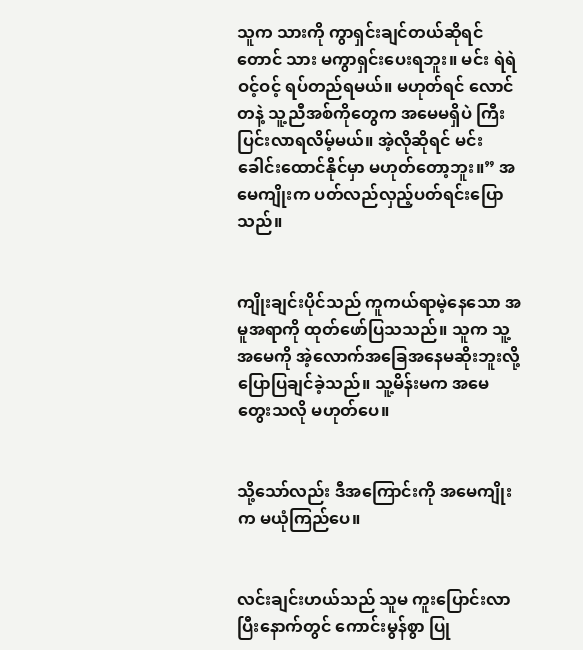သူက သားကို ကွာရှင်းချင်တယ်ဆိုရင်တောင် သား မကွာရှင်းပေးရဘူး။ မင်း ရဲရဲဝင့်ဝင့် ရပ်တည်ရမယ်။ မဟုတ်ရင် လောင်တနဲ့ သူ့ညီအစ်ကိုတွေက အမေမရှိပဲ ကြီးပြင်းလာရလိမ့်မယ်။ အဲ့လိုဆိုရင် မင်း ခေါင်းထောင်နိုင်မှာ မဟုတ်တော့ဘူး။” အမေကျိုးက ပတ်လည်လှည့်ပတ်ရင်းပြောသည်။


ကျိုးချင်းပိုင်သည် ကူကယ်ရာမဲ့နေသော အမူအရာကို ထုတ်ဖော်ပြသသည်။ သူက သူ့အမေကို အဲ့လောက်အခြေအနေမဆိုးဘူးလို့ ပြောပြချင်ခဲ့သည်။ သူ့မိန်းမက အမေတွေးသလို မဟုတ်ပေ။


သို့သော်လည်း ဒီအကြောင်းကို အမေကျိုးက မယုံကြည်ပေ။


လင်းချင်းဟယ်သည် သူမ ကူးပြောင်းလာပြီးနောက်တွင် ကောင်းမွန်စွာ ပြု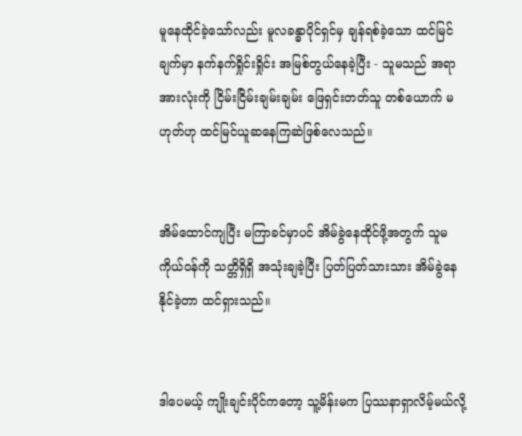မူနေထိုင်ခဲ့သော်လည်း မူလခန္ဓာပိုင်ရှင်မှ ချန်ရစ်ခဲ့သော ထင်မြင်ချက်မှာ နက်နက်ရှိုင်းရှိုင်း အမြစ်တွယ်နေခဲ့ပြီး - သူမသည် အရာအားလုံးကို ငြိမ်းငြိမ်းချမ်းချမ်း ဖြေရှင်းတတ်သူ တစ်ယောက် မဟုတ်ဟု ထင်မြင်ယူဆနေကြဆဲဖြစ်လေသည်။


အိမ်ထောင်ကျပြီး မကြာခင်မှာပင် အိမ်ခွဲနေထိုင်ဖို့အတွက် သူမကိုယ်ဝန်ကို သတ္တိရှိရှိ အသုံးချခဲ့ပြီး ပြတ်ပြတ်သားသား အိမ်ခွဲနေနိုင်ခဲ့တာ ထင်ရှားသည်။


ဒါပေမယ့် ကျိုးချင်းပိုင်ကတော့ သူ့မိန်းမက ပြဿနာရှာလိမ့်မယ်လို့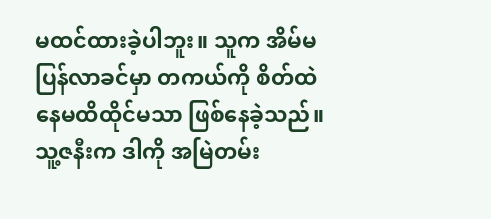မထင်ထားခဲ့ပါဘူး။ သူက အိမ်မပြန်လာခင်မှာ တကယ်ကို စိတ်ထဲ နေမထိထိုင်မသာ ဖြစ်နေခဲ့သည်။ သူ့ဇနီးက ဒါကို အမြဲတမ်း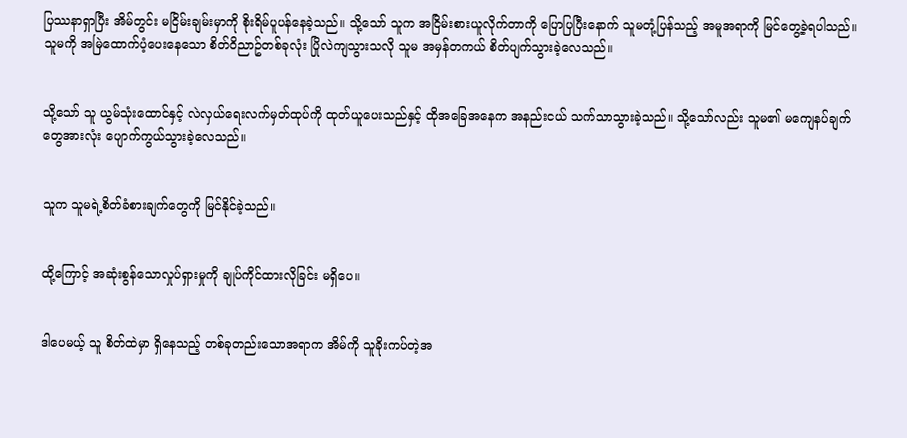ပြဿနာရှာပြီး အိမ်တွင်း မငြိမ်းချမ်းမှာကို စိုးရိမ်ပူပန်နေခဲ့သည်။ သို့သော် သူက အငြိမ်းစားယူလိုက်တာကို ပြောပြပြီးနောက် သူမတုံ့ပြန်သည့် အမူအရာကို မြင်တွေ့ခဲ့ရပါသည်။ သူမကို အမြဲထောက်ပံ့ပေးနေသော စိတ်ဝိညာဥ်တစ်ခုလုံး ပြိုလဲကျသွားသလို သူမ အမှန်တကယ် စိတ်ပျက်သွားခဲ့လေသည်။


သို့သော် သူ ယွမ်သုံးထောင်နှင့် လဲလှယ်ရေးလက်မှတ်ထုပ်ကို ထုတ်ယူပေးသည်နှင့် ထိုအခြေအနေက အနည်းငယ် သက်သာသွားခဲ့သည်။ သို့သော်လည်း သူမ၏ မကျေနပ်ချက်တွေအားလုံး ပျောက်ကွယ်သွားခဲ့လေသည်။


သူက သူမရဲ့စိတ်ခံစားချက်တွေကို မြင်နိုင်ခဲ့သည်။


ထို့ကြောင့် အဆုံးစွန်သောလှုပ်ရှားမှုကို ချုပ်ကိုင်ထားလိုခြင်း မရှိပေ။


ဒါပေမယ့် သူ စိတ်ထဲမှာ ရှိနေသည့် တစ်ခုတည်းသောအရာက အိမ်ကို သူခိုးကပ်တဲ့အ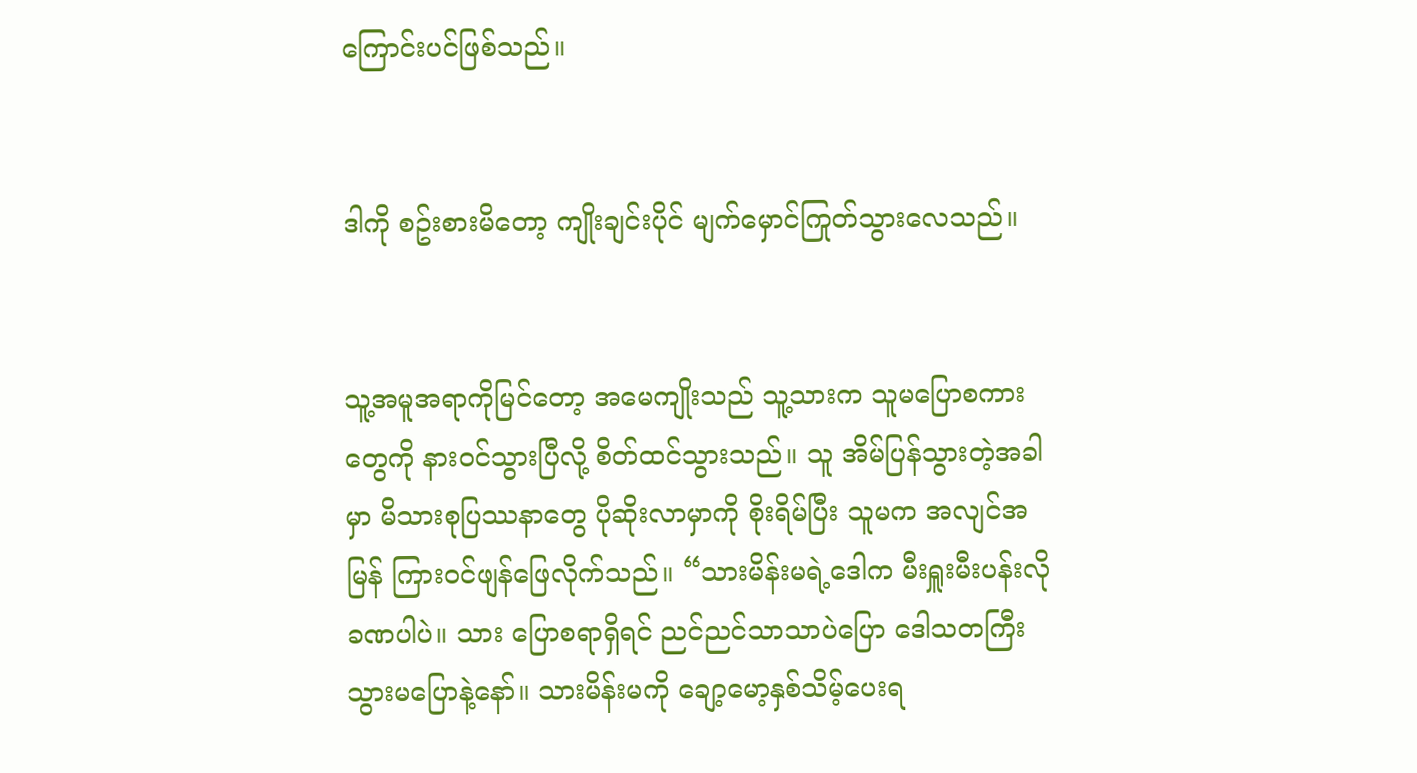ကြောင်းပင်ဖြစ်သည်။


ဒါကို စဥ်းစားမိတော့ ကျိုးချင်းပိုင် မျက်မှောင်ကြုတ်သွားလေသည်။


သူ့အမူအရာကိုမြင်တော့ အမေကျိုးသည် သူ့သားက သူမပြောစကားတွေကို နားဝင်သွားပြီလို့ စိတ်ထင်သွားသည်။ သူ အိမ်ပြန်သွားတဲ့အခါမှာ မိသားစုပြဿနာတွေ ပိုဆိုးလာမှာကို စိုးရိမ်ပြီး သူမက အလျင်အမြန် ကြားဝင်ဖျန်ဖြေလိုက်သည်။ “သားမိန်းမရဲ့ဒေါက မီးရှူးမီးပန်းလို ခဏပါပဲ။ သား ပြောစရာရှိရင် ညင်ညင်သာသာပဲပြော ဒေါသတကြီး သွားမပြောနဲ့နော်။ သားမိန်းမကို ချော့မော့နှစ်သိမ့်ပေးရ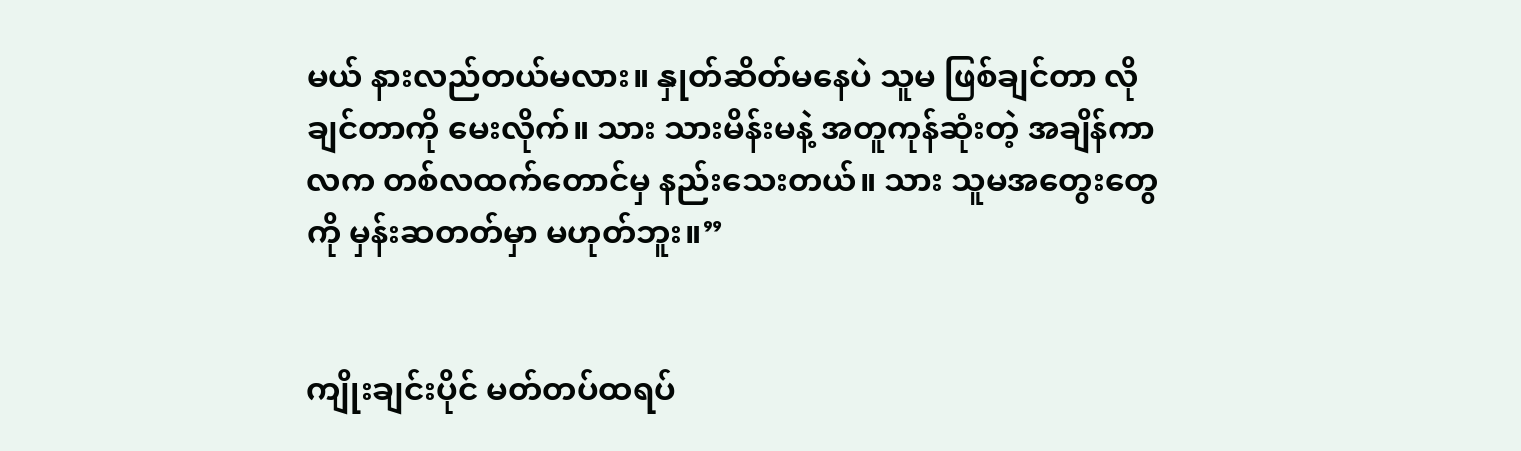မယ် နားလည်တယ်မလား။ နှုတ်ဆိတ်မနေပဲ သူမ ဖြစ်ချင်တာ လိုချင်တာကို မေးလိုက်။ သား သားမိန်းမနဲ့ အတူကုန်ဆုံးတဲ့ အချိန်ကာလက တစ်လထက်တောင်မှ နည်းသေးတယ်။ သား သူမအတွေးတွေကို မှန်းဆတတ်မှာ မဟုတ်ဘူး။”


ကျိုးချင်းပိုင် မတ်တပ်ထရပ်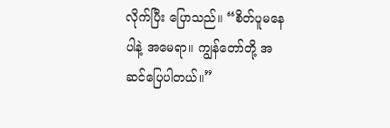လိုက်ပြီး ပြောသည်။ “စိတ်ပူမနေပါနဲ့ အမေရာ။ ကျွန်တော်တို့ အဆင်ပြေပါတယ်။”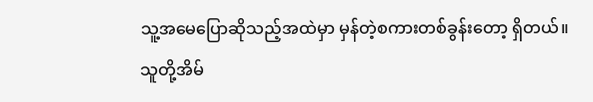သူ့အမေပြောဆိုသည့်အထဲမှာ မှန်တဲ့စကားတစ်ခွန်းတော့ ရှိတယ်။ သူတို့အိမ်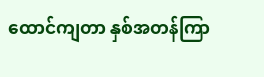ထောင်ကျတာ နှစ်အတန်ကြာ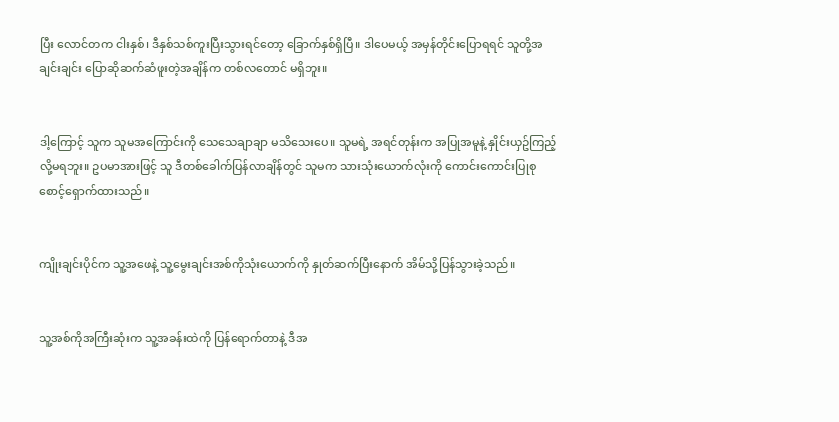ပြီး လောင်တက ငါးနှစ်၊ ဒီနှစ်သစ်ကူးပြီးသွားရင်တော့ ခြောက်နှစ်ရှိပြီ။ ဒါပေမယ့် အမှန်တိုင်းပြောရရင် သူတို့အချင်းချင်း ပြောဆိုဆက်ဆံဖူးတဲ့အချိန်က တစ်လတောင် မရှိဘူး။


ဒါ့ကြောင့် သူက သူမအကြောင်းကို သေသေချာချာ မသိသေးပေ။ သူမရဲ့ အရင်တုန်းက အပြုအမူနဲ့ နှိုင်းယှဥ်ကြည့်လို့မရဘူး။ ဥပမာအားဖြင့် သူ ဒီတစ်ခေါက်ပြန်လာချိန်တွင် သူမက သားသုံးယောက်လုံးကို ကောင်းကောင်းပြုစုစောင့်ရှောက်ထားသည်။


ကျိုးချင်းပိုင်က သူ့အဖေနဲ့ သူ့မွေးချင်းအစ်ကိုသုံးယောက်ကို နှုတ်ဆက်ပြီးနောက် အိမ်သို့ပြန်သွားခဲ့သည်။


သူ့အစ်ကိုအကြီးဆုံးက သူ့အခန်းထဲကို ပြန်ရောက်တာနဲ့ ဒီအ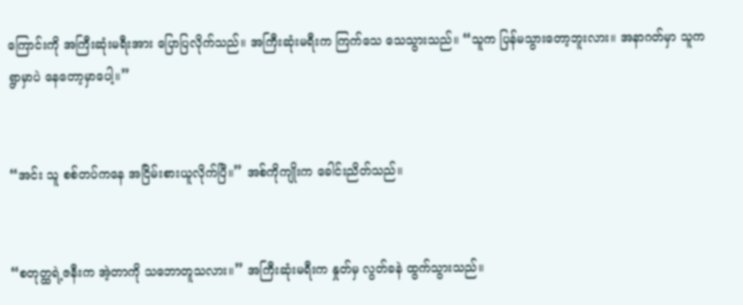ကြောင်းကို အကြီးဆုံးမရီးအား ပြောပြလိုက်သည်။ အကြီးဆုံးမရီးက ကြက်သေ သေသွားသည်။ “သူက ပြန်မသွားတော့ဘူးလား။ အနာဂတ်မှာ သူက ရွာမှာပဲ နေတော့မှာပေါ့။”


“အင်း သူ စစ်တပ်ကနေ အငြိမ်းစားယူလိုက်ပြီ။” အစ်ကိုကျိုးက ခေါင်းညိတ်သည်။


“စတုတ္ထရဲ့ဇနီးက အဲ့တာကို သဘောတူသလား။” အကြီးဆုံးမရီးက နှုတ်မှ လွတ်ခနဲ ထွက်သွားသည်။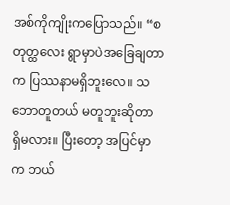အစ်ကိုကျိုးကပြောသည်။ “စတုတ္ထလေး ရွာမှာပဲအခြေချတာက ပြဿနာမရှိဘူးလေ။ သဘောတူတယ် မတူဘူးဆိုတာ ရှိမလား။ ပြီးတော့ အပြင်မှာက ဘယ်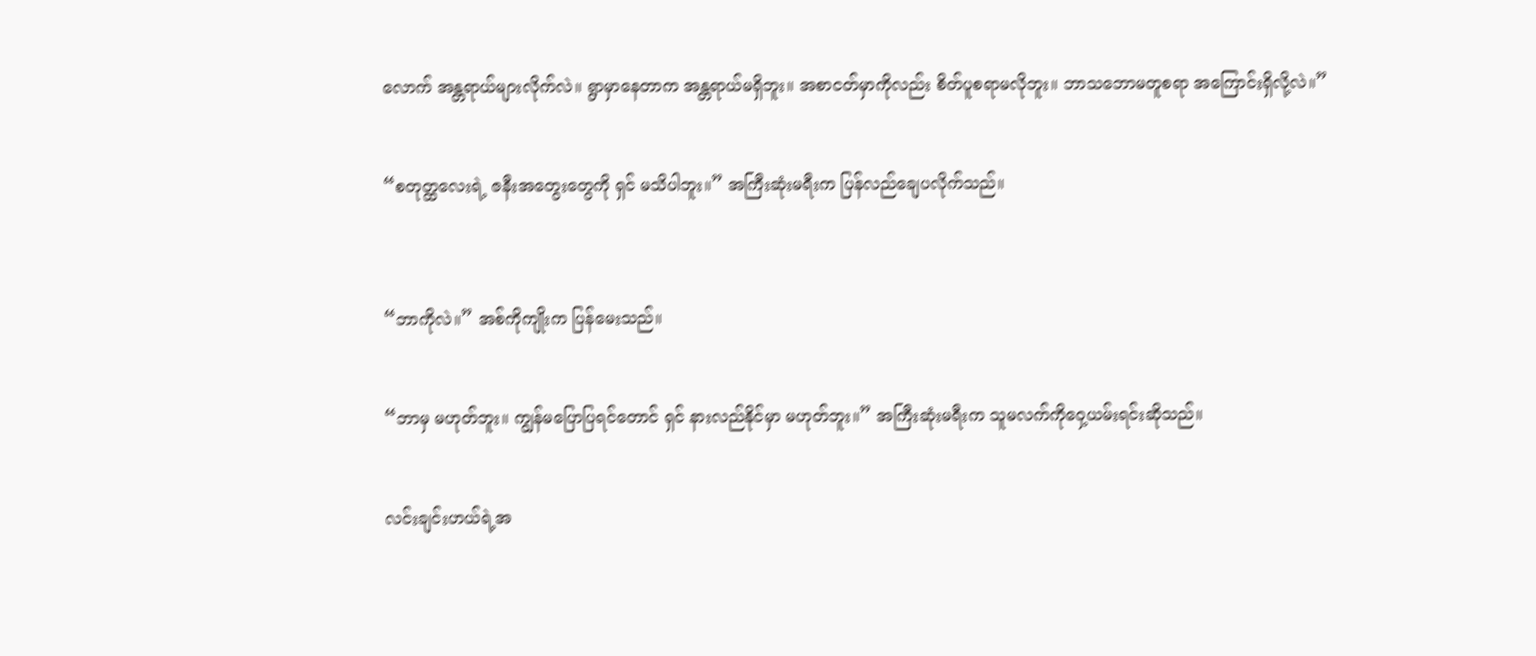လောက် အန္တရာယ်များလိုက်လဲ။ ရွာမှာနေတာက အန္တရာယ်မရှိဘူး။ အစာငတ်မှာကိုလည်း စိတ်ပူစရာမလိုဘူး။ ဘာသဘောမတူစရာ အကြောင်းရှိလို့လဲ။”


“စတုတ္ထလေးရဲ့ ဇနီးအတွေးတွေကို ရှင် မသိပါဘူး။” အကြီးဆုံးမရီးက ပြန်လည်ချေပလိုက်သည်။



“ဘာကိုလဲ။” အစ်ကိုကျိုးက ပြန်မေးသည်။


“ဘာမှ မဟုတ်ဘူး။ ကျွန်မပြောပြရင်တောင် ရှင် နားလည်နိုင်မှာ မဟုတ်ဘူး။” အကြီးဆုံးမရီးက သူမလက်ကိုဝှေ့ယမ်းရင်းဆိုသည်။


လင်းချင်းဟယ်ရဲ့အ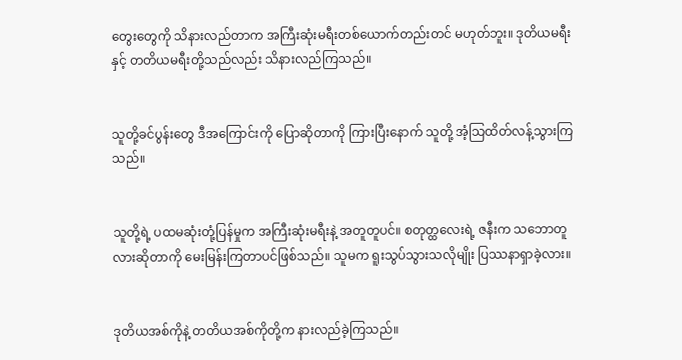တွေးတွေကို သိနားလည်တာက အကြီးဆုံးမရီးတစ်ယောက်တည်းတင် မဟုတ်ဘူး။ ဒုတိယမရီးနှင့် တတိယမရီးတို့သည်လည်း သိနားလည်ကြသည်။


သူတို့ခင်ပွန်းတွေ ဒီအကြောင်းကို ပြောဆိုတာကို ကြားပြီးနောက် သူတို့ အံ့သြထိတ်လန့်သွားကြသည်။


သူတို့ရဲ့ ပထမဆုံးတုံ့ပြန်မှုက အကြီးဆုံးမရီးနဲ့ အတူတူပင်။ စတုတ္ထလေးရဲ့ ဇနီးက သဘောတူလားဆိုတာကို မေးမြန်းကြတာပင်ဖြစ်သည်။ သူမက ရူးသွပ်သွားသလိုမျိုး ပြဿနာရှာခဲ့လား။


ဒုတိယအစ်ကိုနဲ့ တတိယအစ်ကိုတို့က နားလည်ခဲ့ကြသည်။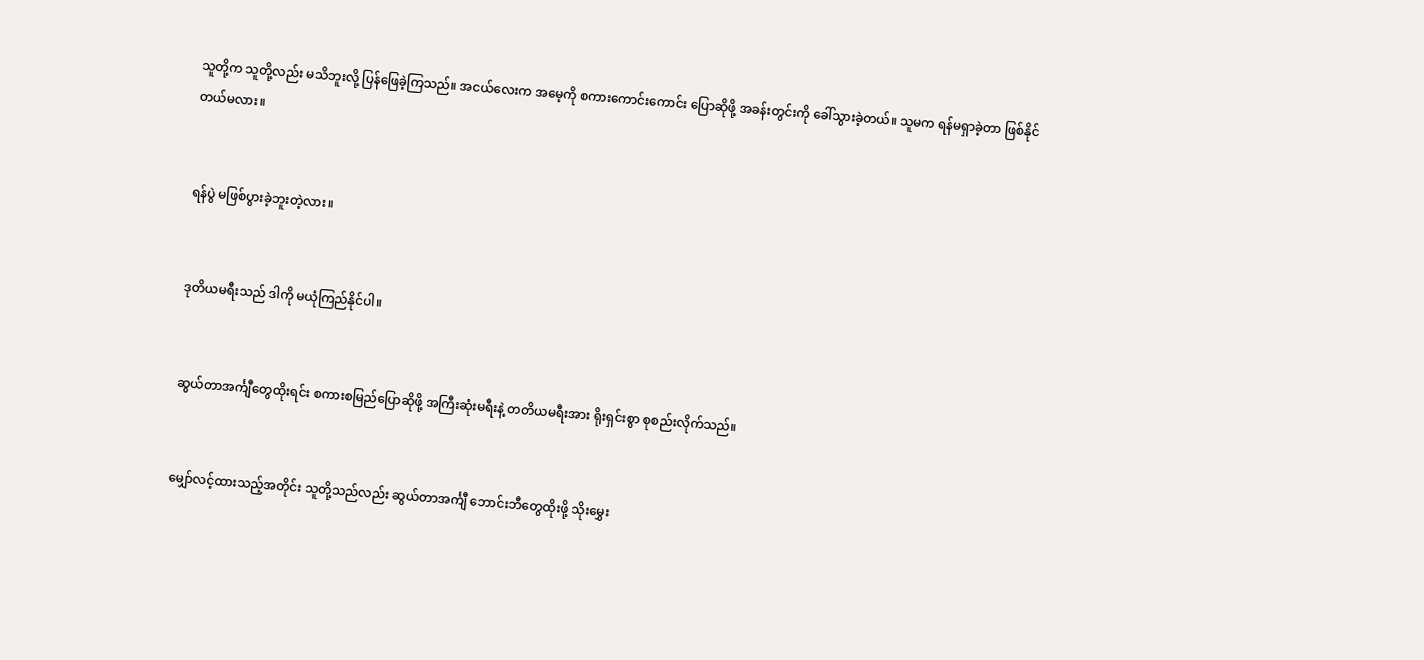သူတို့က သူတို့လည်း မသိဘူးလို့ ပြန်ဖြေခဲ့ကြသည်။ အငယ်လေးက အမေ့ကို စကားကောင်းကောင်း ပြောဆိုဖို့ အခန်းတွင်းကို ခေါ်သွားခဲ့တယ်။ သူမက ရန်မရှာခဲ့တာ ဖြစ်နိုင်တယ်မလား။


ရန်ပွဲ မဖြစ်ပွားခဲ့ဘူးတဲ့လား။


ဒုတိယမရီးသည် ဒါကို မယုံကြည်နိုင်ပါ။


ဆွယ်တာအင်္ကျီတွေထိုးရင်း စကားစမြည်ပြောဆိုဖို့ အကြီးဆုံးမရီးနဲ့ တတိယမရီးအား ရိုးရှင်းစွာ စုစည်းလိုက်သည်။


မျှော်လင့်ထားသည့်အတိုင်း သူတို့သည်လည်း ဆွယ်တာအင်္ကျီ ဘောင်းဘီတွေထိုးဖို့ သိုးမွှေး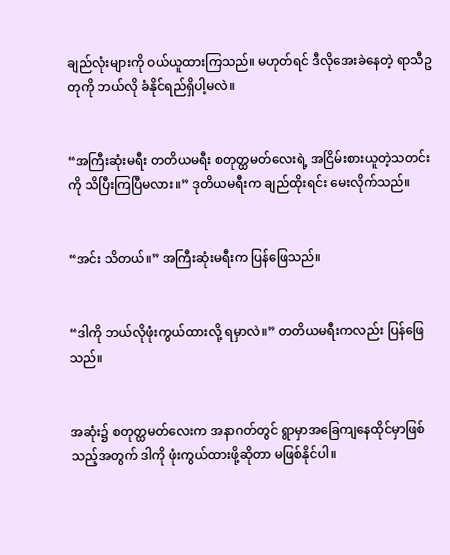ချည်လုံးများကို ဝယ်ယူထားကြသည်။ မဟုတ်ရင် ဒီလိုအေးခဲနေတဲ့ ရာသီဥတုကို ဘယ်လို ခံနိုင်ရည်ရှိပါ့မလဲ။


“အကြီးဆုံးမရီး တတိယမရီး စတုတ္ထမတ်လေးရဲ့ အငြိမ်းစားယူတဲ့သတင်းကို သိပြီးကြပြီမလား။” ဒုတိယမရီးက ချည်ထိုးရင်း မေးလိုက်သည်။


“အင်း သိတယ်။” အကြီးဆုံးမရီးက ပြန်ဖြေသည်။


“ဒါကို ဘယ်လိုဖုံးကွယ်ထားလို့ ရမှာလဲ။” တတိယမရီးကလည်း ပြန်ဖြေသည်။


အဆုံး၌ စတုတ္ထမတ်လေးက အနာဂတ်တွင် ရွာမှာအခြေကျနေထိုင်မှာဖြစ်သည့်အတွက် ဒါကို ဖုံးကွယ်ထားဖို့ဆိုတာ မဖြစ်နိုင်ပါ။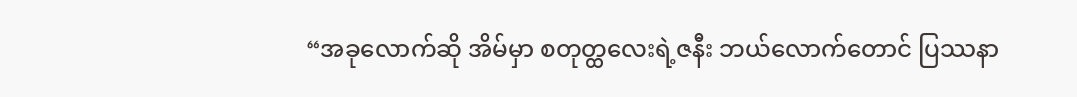“အခုလောက်ဆို အိမ်မှာ စတုတ္ထလေးရဲ့ဇနီး ဘယ်လောက်တောင် ပြဿနာ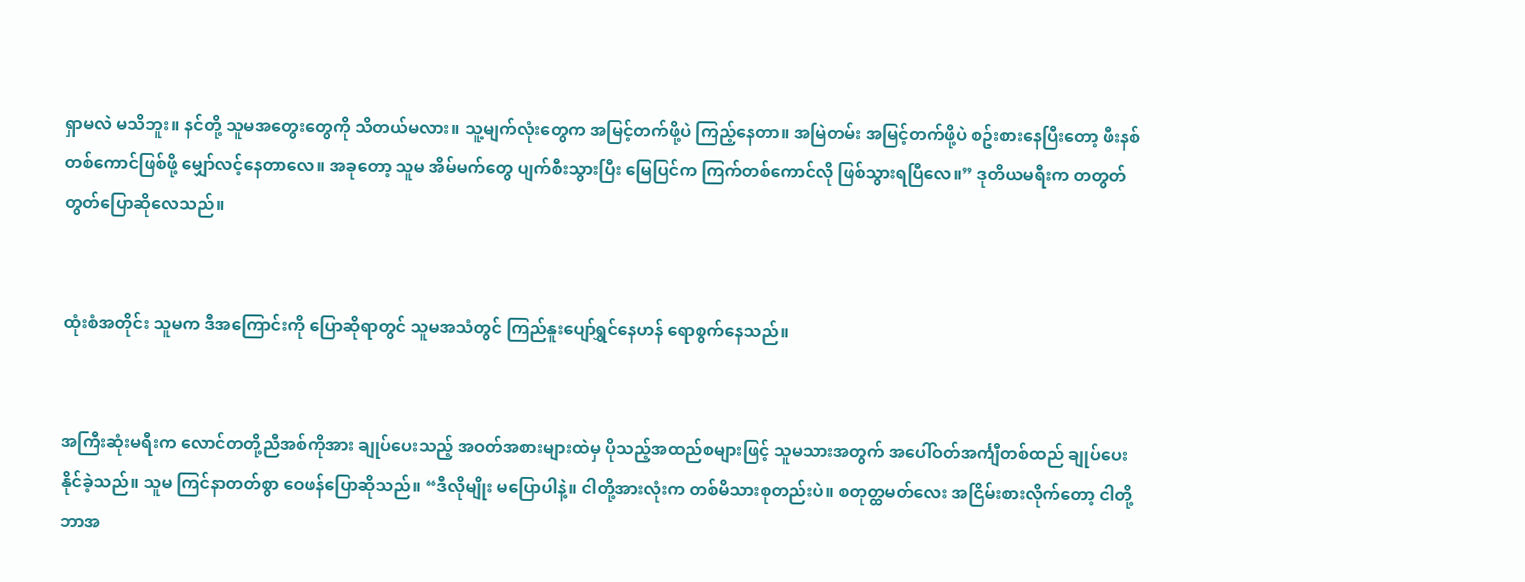ရှာမလဲ မသိဘူး။ နင်တို့ သူမအတွေးတွေကို သိတယ်မလား။ သူ့မျက်လုံးတွေက အမြင့်တက်ဖို့ပဲ ကြည့်နေတာ။ အမြဲတမ်း အမြင့်တက်ဖို့ပဲ စဥ်းစားနေပြီးတော့ ဖီးနစ်တစ်ကောင်ဖြစ်ဖို့ မျှော်လင့်နေတာလေ။ အခုတော့ သူမ အိမ်မက်တွေ ပျက်စီးသွားပြီး မြေပြင်က ကြက်တစ်ကောင်လို ဖြစ်သွားရပြီလေ။” ဒုတိယမရီးက တတွတ်တွတ်ပြောဆိုလေသည်။


ထုံးစံအတိုင်း သူမက ဒီအကြောင်းကို ပြောဆိုရာတွင် သူမအသံတွင် ကြည်နူးပျော်ရွှင်နေဟန် ရောစွက်နေသည်။


အကြီးဆုံးမရီးက လောင်တတို့ညီအစ်ကိုအား ချုပ်ပေးသည့် အဝတ်အစားများထဲမှ ပိုသည့်အထည်စများဖြင့် သူမသားအတွက် အပေါ်ဝတ်အင်္ကျီတစ်ထည် ချုပ်ပေးနိုင်ခဲ့သည်။ သူမ ကြင်နာတတ်စွာ ဝေဖန်ပြောဆိုသည်။ “ဒီလိုမျိုး မပြောပါနဲ့။ ငါတို့အားလုံးက တစ်မိသားစုတည်းပဲ။ စတုတ္ထမတ်လေး အငြိမ်းစားလိုက်တော့ ငါတို့ ဘာအ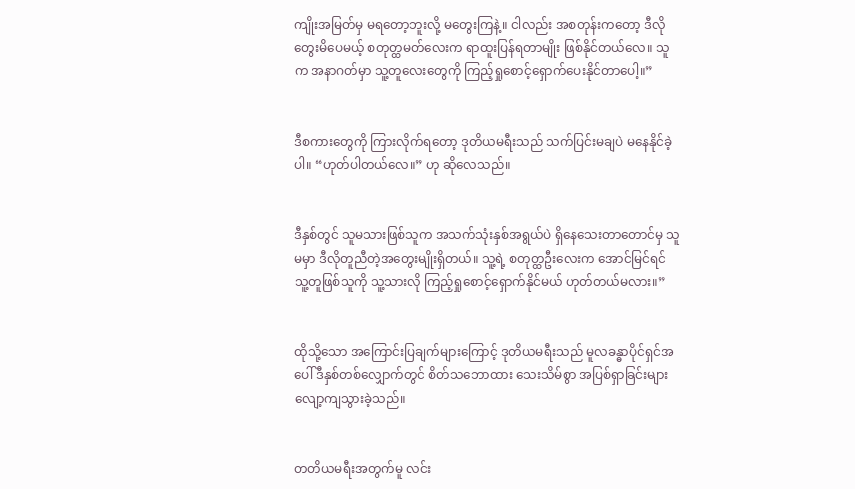ကျိုးအမြတ်မှ မရတော့ဘူးလို့ မတွေးကြနဲ့။ ငါလည်း အစတုန်းကတော့ ဒီလိုတွေးမိပေမယ့် စတုတ္ထမတ်လေးက ရာထူးပြန်ရတာမျိုး ဖြစ်နိုင်တယ်လေ။ သူက အနာဂတ်မှာ သူ့တူလေးတွေကို ကြည့်ရှုစောင့်ရှောက်ပေးနိုင်တာပေါ့။”


ဒီစကားတွေကို ကြားလိုက်ရတော့ ဒုတိယမရီးသည် သက်ပြင်းမချပဲ မနေနိုင်ခဲ့ပါ။ “ဟုတ်ပါတယ်လေ။” ဟု ဆိုလေသည်။


ဒီနှစ်တွင် သူမသားဖြစ်သူက အသက်သုံးနှစ်အရွယ်ပဲ ရှိနေသေးတာတောင်မှ သူမမှာ ဒီလိုတူညီတဲ့အတွေးမျိုးရှိတယ်။ သူ့ရဲ့ စတုတ္ထဦးလေးက အောင်မြင်ရင် သူ့တူဖြစ်သူကို သူ့သားလို ကြည့်ရှုစောင့်ရှောက်နိုင်မယ် ဟုတ်တယ်မလား။”


ထိုသို့သော အကြောင်းပြချက်များကြောင့် ဒုတိယမရီးသည် မူလခန္ဓာပိုင်ရှင်အပေါ် ဒီနှစ်တစ်လျှောက်တွင် စိတ်သဘောထား သေးသိမ်စွာ အပြစ်ရှာခြင်းများ လျော့ကျသွားခဲ့သည်။


တတိယမရီးအတွက်မူ လင်း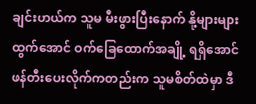ချင်းဟယ်က သူမ မီးဖွားပြီးနောက် နို့များများထွက်အောင် ဝက်ခြေထောက်အချို့ ရရှိအောင် ဖန်တီးပေးလိုက်ကတည်းက သူမစိတ်ထဲမှာ ဒီ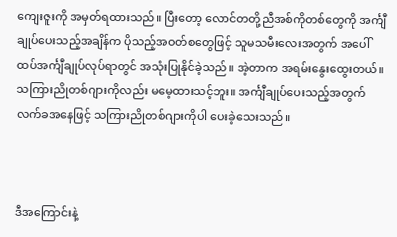ကျေးဇူးကို အမှတ်ရထားသည်။ ပြီးတော့ လောင်တတို့ညီအစ်ကိုတစ်တွေကို အင်္ကျီချုပ်ပေးသည့်အချိန်က ပိုသည့်အဝတ်စတွေဖြင့် သူမသမီးလေးအတွက် အပေါ်ထပ်အင်္ကျီချုပ်လုပ်ရာတွင် အသုံးပြုနိုင်ခဲ့သည်။ အဲ့တာက အရမ်းနွေးထွေးတယ်။ သကြားညိုတစ်ဂျားကိုလည်း မမေ့ထားသင့်ဘူး။ အင်္ကျီချုပ်ပေးသည့်အတွက် လက်ခအနေဖြင့် သကြားညိုတစ်ဂျားကိုပါ ပေးခဲ့သေးသည်။



ဒီအကြောင်းနဲ့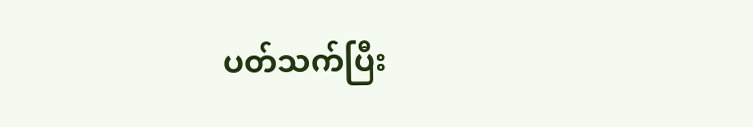ပတ်သက်ပြီး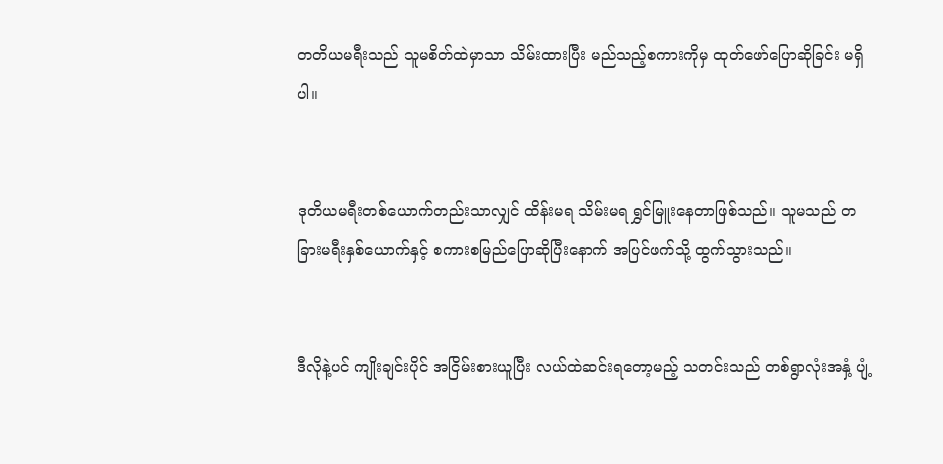တတိယမရီးသည် သူမစိတ်ထဲမှာသာ သိမ်းထားပြီး မည်သည့်စကားကိုမှ ထုတ်ဖော်ပြောဆိုခြင်း မရှိပါ။


ဒုတိယမရီးတစ်ယောက်တည်းသာလျှင် ထိန်းမရ သိမ်းမရ ရွှင်မြူးနေတာဖြစ်သည်။ သူမသည် တခြားမရီးနှစ်ယောက်နှင့် စကားစမြည်ပြောဆိုပြီးနောက် အပြင်ဖက်သို့ ထွက်သွားသည်။


ဒီလိုနဲ့ပင် ကျိုးချင်းပိုင် အငြိမ်းစားယူပြီး လယ်ထဲဆင်းရတော့မည့် သတင်းသည် တစ်ရွာလုံးအနှံ့ ပျံ့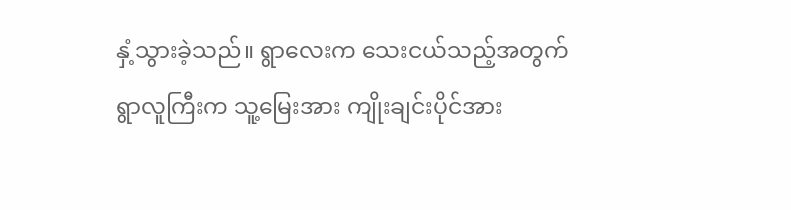နှံ့သွားခဲ့သည်။ ရွာလေးက သေးငယ်သည့်အတွက် ရွာလူကြီးက သူ့မြေးအား ကျိုးချင်းပိုင်အား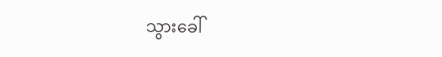သွားခေါ်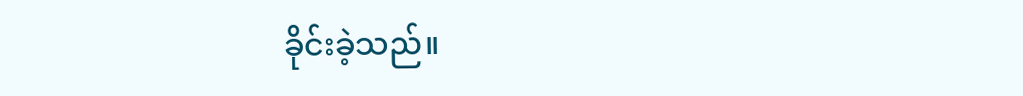ခိုင်းခဲ့သည်။